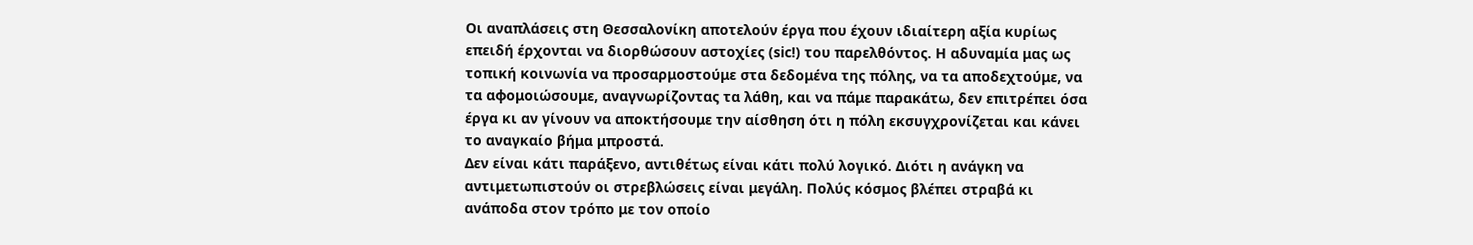Οι αναπλάσεις στη Θεσσαλονίκη αποτελούν έργα που έχουν ιδιαίτερη αξία κυρίως επειδή έρχονται να διορθώσουν αστοχίες (sic!) του παρελθόντος. Η αδυναμία μας ως τοπική κοινωνία να προσαρμοστούμε στα δεδομένα της πόλης, να τα αποδεχτούμε, να τα αφομοιώσουμε, αναγνωρίζοντας τα λάθη, και να πάμε παρακάτω, δεν επιτρέπει όσα έργα κι αν γίνουν να αποκτήσουμε την αίσθηση ότι η πόλη εκσυγχρονίζεται και κάνει το αναγκαίο βήμα μπροστά.
Δεν είναι κάτι παράξενο, αντιθέτως είναι κάτι πολύ λογικό. Διότι η ανάγκη να αντιμετωπιστούν οι στρεβλώσεις είναι μεγάλη. Πολύς κόσμος βλέπει στραβά κι ανάποδα στον τρόπο με τον οποίο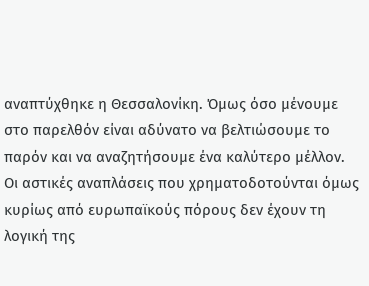αναπτύχθηκε η Θεσσαλονίκη. Όμως όσο μένουμε στο παρελθόν είναι αδύνατο να βελτιώσουμε το παρόν και να αναζητήσουμε ένα καλύτερο μέλλον. Οι αστικές αναπλάσεις που χρηματοδοτούνται όμως κυρίως από ευρωπαϊκούς πόρους δεν έχουν τη λογική της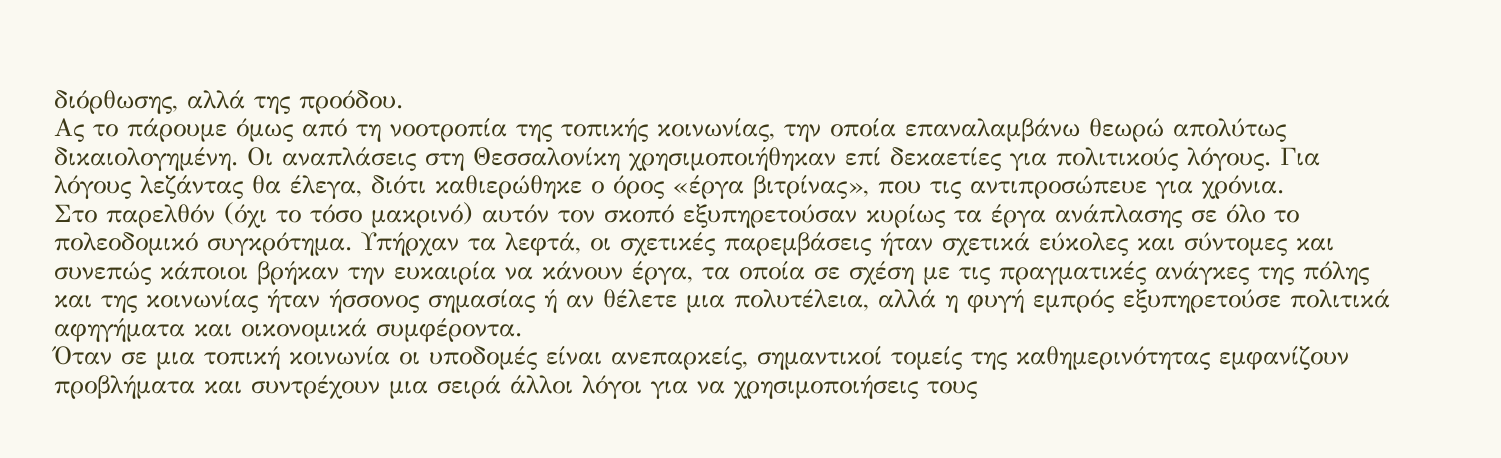διόρθωσης, αλλά της προόδου.
Ας το πάρουμε όμως από τη νοοτροπία της τοπικής κοινωνίας, την οποία επαναλαμβάνω θεωρώ απολύτως δικαιολογημένη. Οι αναπλάσεις στη Θεσσαλονίκη χρησιμοποιήθηκαν επί δεκαετίες για πολιτικούς λόγους. Για λόγους λεζάντας θα έλεγα, διότι καθιερώθηκε ο όρος «έργα βιτρίνας», που τις αντιπροσώπευε για χρόνια.
Στο παρελθόν (όχι το τόσο μακρινό) αυτόν τον σκοπό εξυπηρετούσαν κυρίως τα έργα ανάπλασης σε όλο το πολεοδομικό συγκρότημα. Υπήρχαν τα λεφτά, οι σχετικές παρεμβάσεις ήταν σχετικά εύκολες και σύντομες και συνεπώς κάποιοι βρήκαν την ευκαιρία να κάνουν έργα, τα οποία σε σχέση με τις πραγματικές ανάγκες της πόλης και της κοινωνίας ήταν ήσσονος σημασίας ή αν θέλετε μια πολυτέλεια, αλλά η φυγή εμπρός εξυπηρετούσε πολιτικά αφηγήματα και οικονομικά συμφέροντα.
Όταν σε μια τοπική κοινωνία οι υποδομές είναι ανεπαρκείς, σημαντικοί τομείς της καθημερινότητας εμφανίζουν προβλήματα και συντρέχουν μια σειρά άλλοι λόγοι για να χρησιμοποιήσεις τους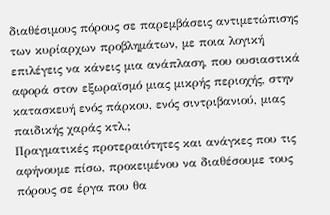διαθέσιμους πόρους σε παρεμβάσεις αντιμετώπισης των κυρίαρχων προβλημάτων, με ποια λογική επιλέγεις να κάνεις μια ανάπλαση, που ουσιαστικά αφορά στον εξωραϊσμό μιας μικρής περιοχής, στην κατασκευή ενός πάρκου, ενός σιντριβανιού, μιας παιδικής χαράς κτλ.;
Πραγματικές προτεραιότητες και ανάγκες που τις αφήνουμε πίσω, προκειμένου να διαθέσουμε τους πόρους σε έργα που θα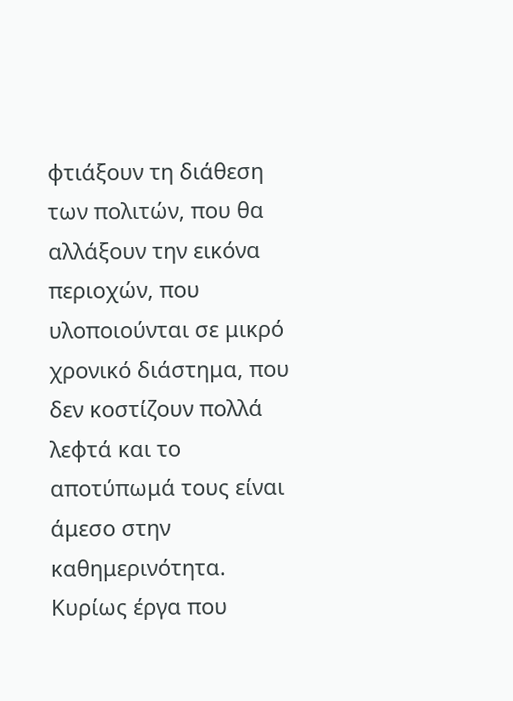φτιάξουν τη διάθεση των πολιτών, που θα αλλάξουν την εικόνα περιοχών, που υλοποιούνται σε μικρό χρονικό διάστημα, που δεν κοστίζουν πολλά λεφτά και το αποτύπωμά τους είναι άμεσο στην καθημερινότητα. Κυρίως έργα που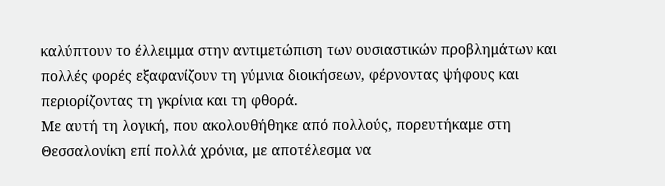καλύπτουν το έλλειμμα στην αντιμετώπιση των ουσιαστικών προβλημάτων και πολλές φορές εξαφανίζουν τη γύμνια διοικήσεων, φέρνοντας ψήφους και περιορίζοντας τη γκρίνια και τη φθορά.
Με αυτή τη λογική, που ακολουθήθηκε από πολλούς, πορευτήκαμε στη Θεσσαλονίκη επί πολλά χρόνια, με αποτέλεσμα να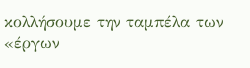κολλήσουμε την ταμπέλα των «έργων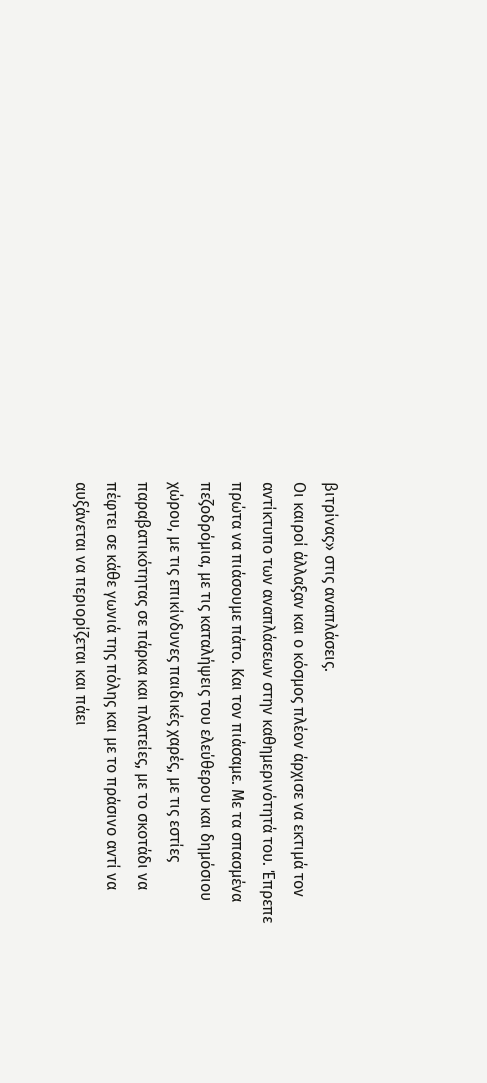βιτρίνας» στις αναπλάσεις.
Οι καιροί άλλαξαν και ο κόσμος πλέον άρχισε να εκτιμά τον αντίκτυπο των αναπλάσεων στην καθημερινότητά του. Έπρεπε πρώτα να πιάσουμε πάτο. Και τον πιάσαμε. Με τα σπασμένα πεζοδρόμια, με τις καταλήψεις του ελεύθερου και δημόσιου χώρου, με τις επικίνδυνες παιδικές χαρές, με τις εστίες παραβατικότητας σε πάρκα και πλατείες, με το σκοτάδι να πέφτει σε κάθε γωνιά της πόλης και με το πράσινο αντί να αυξάνεται να περιορίζεται και πάει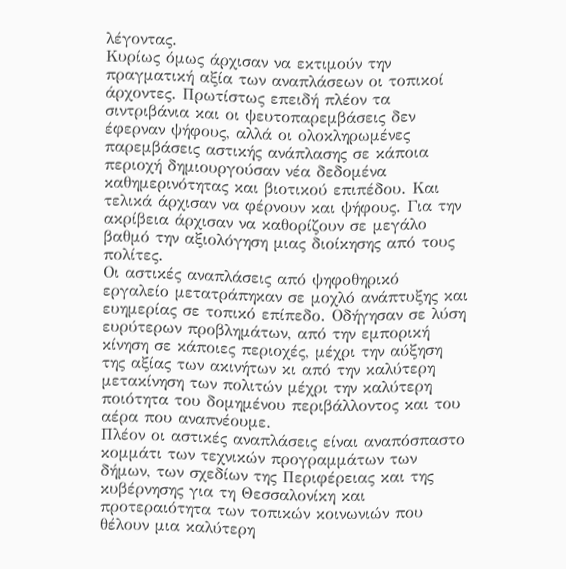λέγοντας.
Κυρίως όμως άρχισαν να εκτιμούν την πραγματική αξία των αναπλάσεων οι τοπικοί άρχοντες. Πρωτίστως επειδή πλέον τα σιντριβάνια και οι ψευτοπαρεμβάσεις δεν έφερναν ψήφους, αλλά οι ολοκληρωμένες παρεμβάσεις αστικής ανάπλασης σε κάποια περιοχή δημιουργούσαν νέα δεδομένα καθημερινότητας και βιοτικού επιπέδου. Και τελικά άρχισαν να φέρνουν και ψήφους. Για την ακρίβεια άρχισαν να καθορίζουν σε μεγάλο βαθμό την αξιολόγηση μιας διοίκησης από τους πολίτες.
Οι αστικές αναπλάσεις από ψηφοθηρικό εργαλείο μετατράπηκαν σε μοχλό ανάπτυξης και ευημερίας σε τοπικό επίπεδο. Οδήγησαν σε λύση ευρύτερων προβλημάτων, από την εμπορική κίνηση σε κάποιες περιοχές, μέχρι την αύξηση της αξίας των ακινήτων κι από την καλύτερη μετακίνηση των πολιτών μέχρι την καλύτερη ποιότητα του δομημένου περιβάλλοντος και του αέρα που αναπνέουμε.
Πλέον οι αστικές αναπλάσεις είναι αναπόσπαστο κομμάτι των τεχνικών προγραμμάτων των δήμων, των σχεδίων της Περιφέρειας και της κυβέρνησης για τη Θεσσαλονίκη και προτεραιότητα των τοπικών κοινωνιών που θέλουν μια καλύτερη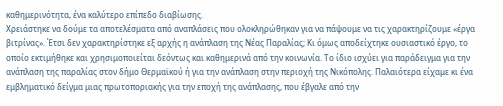καθημερινότητα, ένα καλύτερο επίπεδο διαβίωσης.
Χρειάστηκε να δούμε τα αποτελέσματα από αναπλάσεις που ολοκληρώθηκαν για να πάψουμε να τις χαρακτηρίζουμε «έργα βιτρίνας». Έτσι δεν χαρακτηρίστηκε εξ αρχής η ανάπλαση της Νέας Παραλίας; Κι όμως αποδείχτηκε ουσιαστικό έργο, το οποίο εκτιμήθηκε και χρησιμοποιείται δεόντως και καθημερινά από την κοινωνία. Το ίδιο ισχύει για παράδειγμα για την ανάπλαση της παραλίας στον δήμο Θερμαϊκού ή για την ανάπλαση στην περιοχή της Νικόπολης. Παλαιότερα είχαμε κι ένα εμβληματικό δείγμα μιας πρωτοποριακής για την εποχή της ανάπλασης, που έβγαλε από την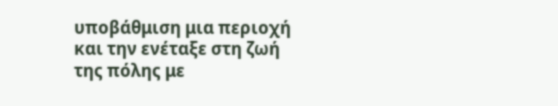υποβάθμιση μια περιοχή και την ενέταξε στη ζωή της πόλης με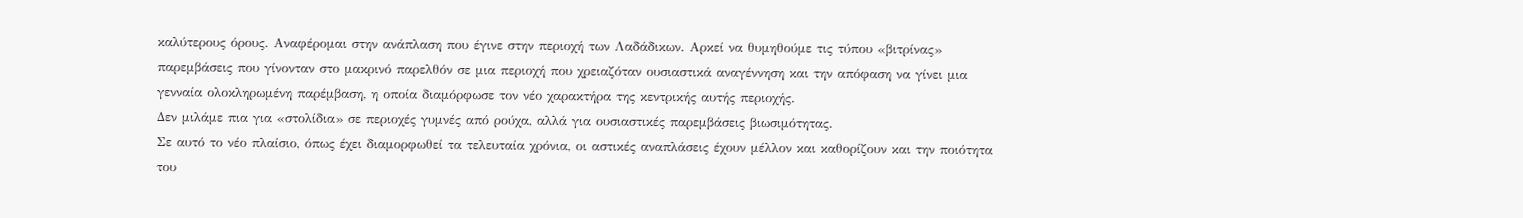καλύτερους όρους. Αναφέρομαι στην ανάπλαση που έγινε στην περιοχή των Λαδάδικων. Αρκεί να θυμηθούμε τις τύπου «βιτρίνας» παρεμβάσεις που γίνονταν στο μακρινό παρελθόν σε μια περιοχή που χρειαζόταν ουσιαστικά αναγέννηση και την απόφαση να γίνει μια γενναία ολοκληρωμένη παρέμβαση, η οποία διαμόρφωσε τον νέο χαρακτήρα της κεντρικής αυτής περιοχής.
Δεν μιλάμε πια για «στολίδια» σε περιοχές γυμνές από ρούχα, αλλά για ουσιαστικές παρεμβάσεις βιωσιμότητας.
Σε αυτό το νέο πλαίσιο, όπως έχει διαμορφωθεί τα τελευταία χρόνια, οι αστικές αναπλάσεις έχουν μέλλον και καθορίζουν και την ποιότητα του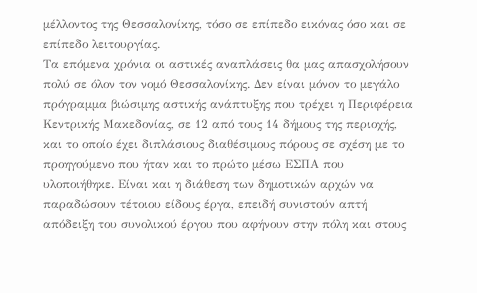μέλλοντος της Θεσσαλονίκης, τόσο σε επίπεδο εικόνας όσο και σε επίπεδο λειτουργίας.
Τα επόμενα χρόνια οι αστικές αναπλάσεις θα μας απασχολήσουν πολύ σε όλον τον νομό Θεσσαλονίκης. Δεν είναι μόνον το μεγάλο πρόγραμμα βιώσιμης αστικής ανάπτυξης που τρέχει η Περιφέρεια Κεντρικής Μακεδονίας, σε 12 από τους 14 δήμους της περιοχής, και το οποίο έχει διπλάσιους διαθέσιμους πόρους σε σχέση με το προηγούμενο που ήταν και το πρώτο μέσω ΕΣΠΑ που υλοποιήθηκε. Είναι και η διάθεση των δημοτικών αρχών να παραδώσουν τέτοιου είδους έργα, επειδή συνιστούν απτή απόδειξη του συνολικού έργου που αφήνουν στην πόλη και στους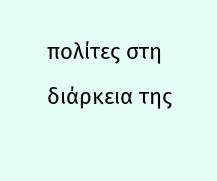πολίτες στη διάρκεια της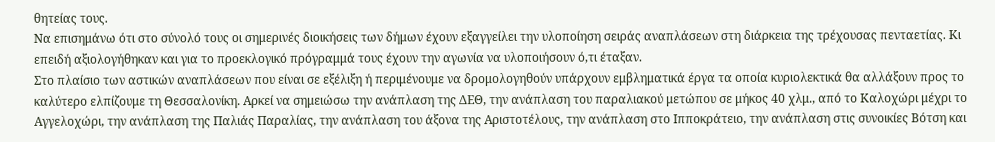θητείας τους.
Να επισημάνω ότι στο σύνολό τους οι σημερινές διοικήσεις των δήμων έχουν εξαγγείλει την υλοποίηση σειράς αναπλάσεων στη διάρκεια της τρέχουσας πενταετίας. Κι επειδή αξιολογήθηκαν και για το προεκλογικό πρόγραμμά τους έχουν την αγωνία να υλοποιήσουν ό,τι έταξαν.
Στο πλαίσιο των αστικών αναπλάσεων που είναι σε εξέλιξη ή περιμένουμε να δρομολογηθούν υπάρχουν εμβληματικά έργα τα οποία κυριολεκτικά θα αλλάξουν προς το καλύτερο ελπίζουμε τη Θεσσαλονίκη. Αρκεί να σημειώσω την ανάπλαση της ΔΕΘ, την ανάπλαση του παραλιακού μετώπου σε μήκος 40 χλμ., από το Καλοχώρι μέχρι το Αγγελοχώρι, την ανάπλαση της Παλιάς Παραλίας, την ανάπλαση του άξονα της Αριστοτέλους, την ανάπλαση στο Ιπποκράτειο, την ανάπλαση στις συνοικίες Βότση και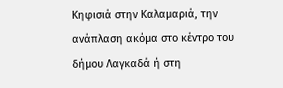Κηφισιά στην Καλαμαριά, την ανάπλαση ακόμα στο κέντρο του δήμου Λαγκαδά ή στη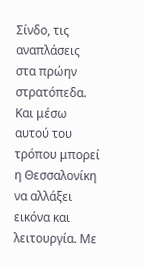Σίνδο, τις αναπλάσεις στα πρώην στρατόπεδα.
Και μέσω αυτού του τρόπου μπορεί η Θεσσαλονίκη να αλλάξει εικόνα και λειτουργία. Με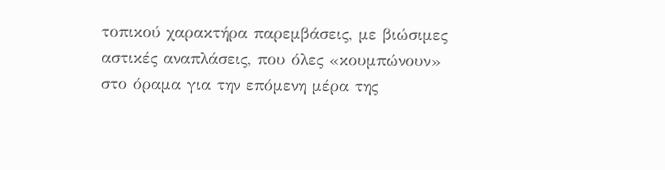τοπικού χαρακτήρα παρεμβάσεις, με βιώσιμες αστικές αναπλάσεις, που όλες «κουμπώνουν» στο όραμα για την επόμενη μέρα της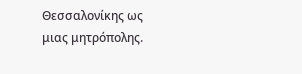Θεσσαλονίκης ως μιας μητρόπολης.